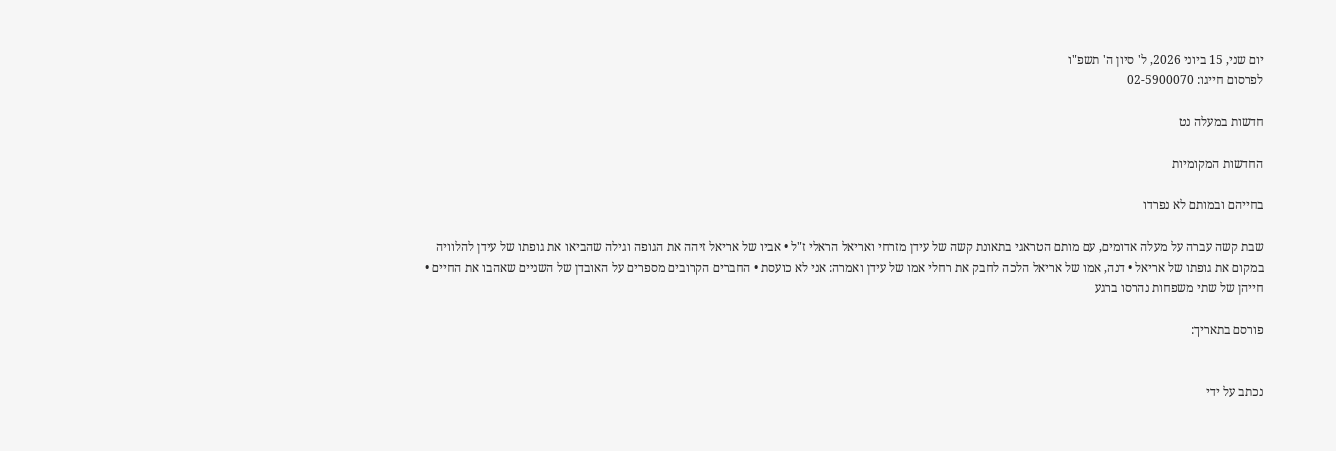יום שני, 15 ביוני 2026, ל' סיון ה' תשפ"ו
לפרסום חייגו: 02-5900070

חדשות במעלה נט

החדשות המקומיות

בחייהם ובמותם לא נפרדו

שבת קשה עברה על מעלה אדומים, עם מותם הטראגי בתאונת קשה של עידן מזרחי ואריאל הראלי ז"ל • אביו של אריאל זיהה את הגופה וגילה שהביאו את גופתו של עידן להלוויה במקום את גופתו של אריאל • דנה, אמו של אריאל הלכה לחבק את רחלי אמו של עידן ואמרה: אני לא כועסת • החברים הקרובים מספרים על האובדן של השניים שאהבו את החיים • חייהן של שתי משפחות נהרסו ברגע

פורסם בתאריך:


נכתב על ידי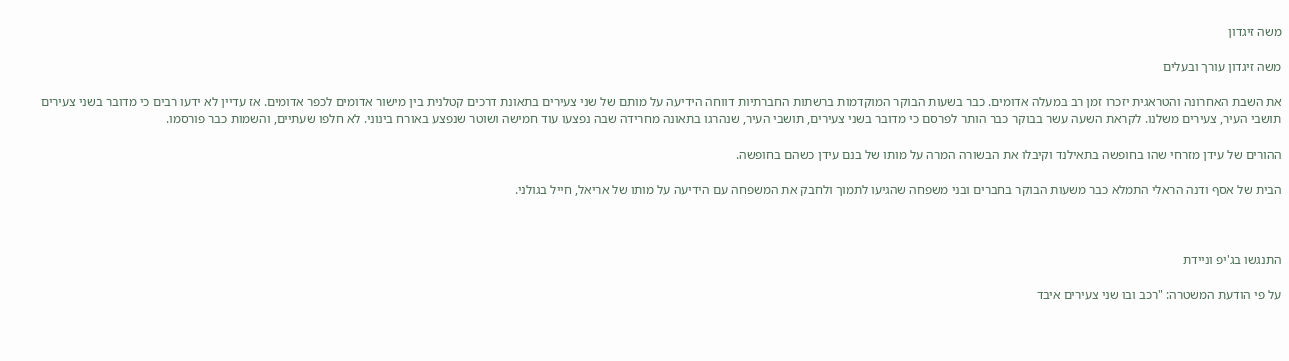משה זיגדון

משה זיגדון עורך ובעלים

את השבת האחרונה והטראגית יזכרו זמן רב במעלה אדומים. כבר בשעות הבוקר המוקדמות ברשתות החברתיות דווחה הידיעה על מותם של שני צעירים בתאונת דרכים קטלנית בין מישור אדומים לכפר אדומים. אז עדיין לא ידעו רבים כי מדובר בשני צעירים תושבי העיר, צעירים משלנו. לקראת השעה עשר בבוקר כבר הותר לפרסם כי מדובר בשני צעירים, תושבי העיר, שנהרגו בתאונה מחרידה שבה נפצעו עוד חמישה ושוטר שנפצע באורח בינוני. לא חלפו שעתיים, והשמות כבר פורסמו.

ההורים של עידן מזרחי שהו בחופשה בתאילנד וקיבלו את הבשורה המרה על מותו של בנם עידן כשהם בחופשה.

הבית של אסף ודנה הראלי התמלא כבר משעות הבוקר בחברים ובני משפחה שהגיעו לתמוך ולחבק את המשפחה עם הידיעה על מותו של אריאל, חייל בגולני.



התנגשו בג'יפ וניידת

על פי הודעת המשטרה: "רכב ובו שני צעירים איבד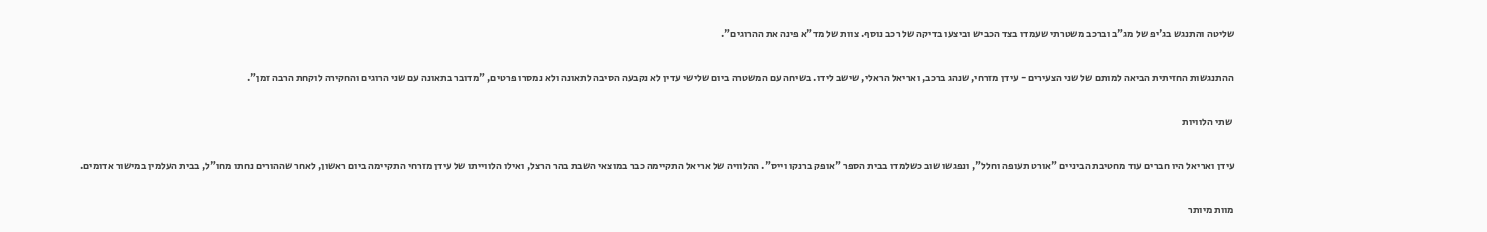שליטה והתנגש בג'יפ של מג"ב וברכב משטרתי שעמדו בצד הכביש וביצעו בדיקה של רכב נוסף. צוות של מד"א פינה את ההרוגים".

ההתנגשות החזיתית הביאה למותם של שני הצעירים - עידן מזרחי, שנהג ברכב, ואריאל הראלי, שישב לידו. בשיחה עם המשטרה ביום שלישי עדין לא נקבעה הסיבה לתאונה ולא נמסרו פרטים, "מדובר בתאונה עם שני הרוגים והחקירה לוקחת הרבה זמן".

 שתי הלוויות

עידן ואריאל היו חברים עוד מחטיבת הביניים "אורט תעופה וחלל", ונפגשו שוב כשלמדו בבית הספר "אופק ברנקו וייס". ההלוויה של אריאל התקיימה כבר במוצאי השבת בהר הרצל, ואילו הלווייתו של עידן מזרחי התקיימה ביום ראשון, לאחר שההורים נחתו מחו"ל, בבית העלמין במישור אדומים.

מוות מיותר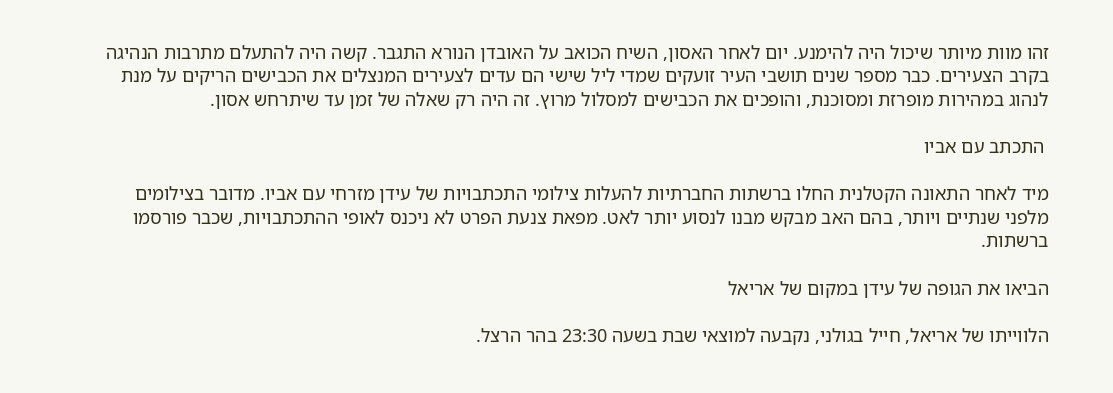זהו מוות מיותר שיכול היה להימנע. יום לאחר האסון, השיח הכואב על האובדן הנורא התגבר. קשה היה להתעלם מתרבות הנהיגה בקרב הצעירים. כבר מספר שנים תושבי העיר זועקים שמדי ליל שישי הם עדים לצעירים המנצלים את הכבישים הריקים על מנת לנהוג במהירות מופרזת ומסוכנת, והופכים את הכבישים למסלול מרוץ. זה היה רק שאלה של זמן עד שיתרחש אסון.

 התכתב עם אביו

מיד לאחר התאונה הקטלנית החלו ברשתות החברתיות להעלות צילומי התכתבויות של עידן מזרחי עם אביו. מדובר בצילומים מלפני שנתיים ויותר, בהם האב מבקש מבנו לנסוע יותר לאט. מפאת צנעת הפרט לא ניכנס לאופי ההתכתבויות, שכבר פורסמו ברשתות.

הביאו את הגופה של עידן במקום של אריאל

הלווייתו של אריאל, חייל בגולני, נקבעה למוצאי שבת בשעה 23:30 בהר הרצל.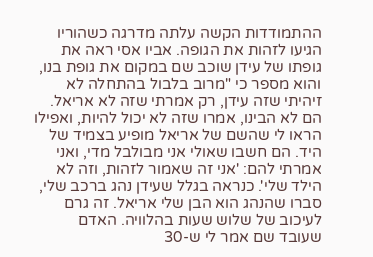ההתמודדות הקשה עלתה מדרגה כשהוריו הגיעו לזהות את הגופה. אביו אסי ראה את גופתו של עידן שוכב שם במקום את גופת בנו, והוא מספר כי "מרוב בלבול בהתחלה לא זיהיתי שזה עידן, רק אמרתי שזה לא אריאל. הם לא הבינו, אמרו שזה לא יכול להיות, ואפילו הראו לי שהשם של אריאל מופיע בצמיד של היד. הם חשבו שאולי אני מבולבל מדי, ואני אמרתי להם: 'אני זה שאמור לזהות, וזה לא הילד שלי'. כנראה בגלל שעידן נהג ברכב שלי, סברו שהנהג הוא הבן שלי אריאל. זה גרם לעיכוב של שלוש שעות בהלוויה. האדם שעובד שם אמר לי ש-30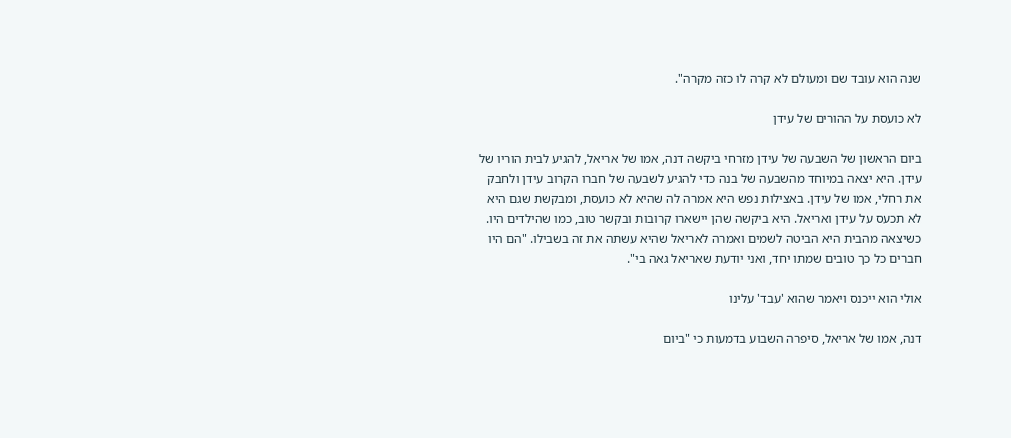שנה הוא עובד שם ומעולם לא קרה לו כזה מקרה".

לא כועסת על ההורים של עידן

ביום הראשון של השבעה של עידן מזרחי ביקשה דנה, אמו של אריאל, להגיע לבית הוריו של עידן. היא יצאה במיוחד מהשבעה של בנה כדי להגיע לשבעה של חברו הקרוב עידן ולחבק את רחלי, אמו של עידן. באצילות נפש היא אמרה לה שהיא לא כועסת, ומבקשת שגם היא לא תכעס על עידן ואריאל. היא ביקשה שהן יישארו קרובות ובקשר טוב, כמו שהילדים היו. כשיצאה מהבית היא הביטה לשמים ואמרה לאריאל שהיא עשתה את זה בשבילו. "הם היו חברים כל כך טובים שמתו יחד, ואני יודעת שאריאל גאה בי".

אולי הוא ייכנס ויאמר שהוא 'עבד' עלינו

דנה, אמו של אריאל, סיפרה השבוע בדמעות כי "ביום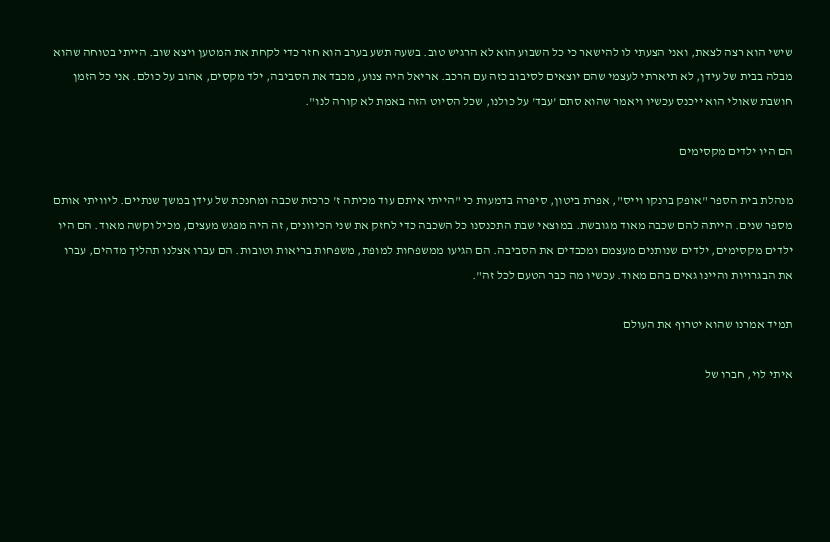שישי הוא רצה לצאת, ואני הצעתי לו להישאר כי כל השבוע הוא לא הרגיש טוב. בשעה תשע בערב הוא חזר כדי לקחת את המטען ויצא שוב. הייתי בטוחה שהוא מבלה בבית של עידן, לא תיארתי לעצמי שהם יוצאים לסיבוב כזה עם הרכב. אריאל היה צנוע, מכבד את הסביבה, ילד מקסים, אהוב על כולם. אני כל הזמן חושבת שאולי הוא ייכנס עכשיו ויאמר שהוא סתם 'עבד' על כולנו, שכל הסיוט הזה באמת לא קורה לנו".

הם היו ילדים מקסימים

מנהלת בית הספר "אופק ברנקו וייס", אפרת ביטון, סיפרה בדמעות כי "הייתי איתם עוד מכיתה ז' כרכזת שכבה ומחנכת של עידן במשך שנתיים. ליוויתי אותם מספר שנים. הייתה להם שכבה מאוד מגובשת. במוצאי שבת התכנסנו כל השכבה כדי לחזק את שני הכיוונים, זה היה מפגש מעצים, מכיל וקשה מאוד. הם היו ילדים מקסימים, ילדים שנותנים מעצמם ומכבדים את הסביבה. הם הגיעו ממשפחות למופת, משפחות בריאות וטובות. הם עברו אצלנו תהליך מדהים, עברו את הבגרויות והיינו גאים בהם מאוד. עכשיו מה כבר הטעם לכל זה".

תמיד אמרנו שהוא יטרוף את העולם

איתי לוי, חברו של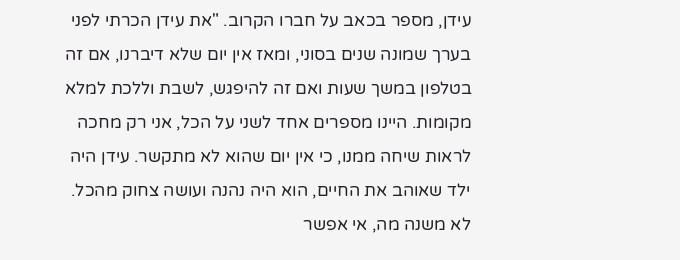עידן, מספר בכאב על חברו הקרוב. "את עידן הכרתי לפני בערך שמונה שנים בסוני, ומאז אין יום שלא דיברנו, אם זה בטלפון במשך שעות ואם זה להיפגש, לשבת וללכת למלא מקומות. היינו מספרים אחד לשני על הכל, אני רק מחכה לראות שיחה ממנו, כי אין יום שהוא לא מתקשר. עידן היה ילד שאוהב את החיים, הוא היה נהנה ועושה צחוק מהכל. לא משנה מה, אי אפשר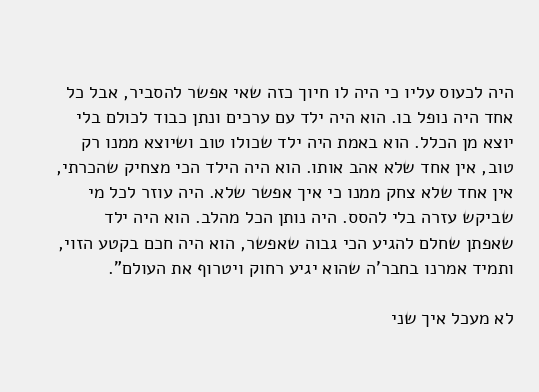היה לכעוס עליו כי היה לו חיוך כזה שאי אפשר להסביר, אבל כל אחד היה נופל בו. הוא היה ילד עם ערכים ונתן כבוד לכולם בלי יוצא מן הכלל. הוא באמת היה ילד שכולו טוב ושיוצא ממנו רק טוב, אין אחד שלא אהב אותו. הוא היה הילד הכי מצחיק שהכרתי, אין אחד שלא צחק ממנו כי איך אפשר שלא. היה עוזר לכל מי שביקש עזרה בלי להסס. היה נותן הכל מהלב. הוא היה ילד שאפתן שחלם להגיע הכי גבוה שאפשר, הוא היה חכם בקטע הזוי, ותמיד אמרנו בחבר'ה שהוא יגיע רחוק ויטרוף את העולם".

לא מעכל איך שני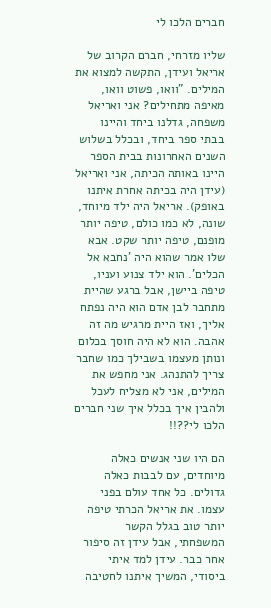חברים הלכו לי

שליו מזרחי, חברם הקרוב של אריאל ועידן, התקשה למצוא את המילים. "וואו, פשוט וואו, מאיפה מתחילים? אני ואריאל משפחה, גדלנו ביחד והיינו בבתי ספר ביחד, ובכלל בשלוש השנים האחרונות בבית הספר היינו באותה הכיתה, אני ואריאל (עידן היה בכיתה אחרת איתנו באופק). אריאל היה ילד מיוחד, שונה, לא כמו כולם, טיפה יותר מופנם, טיפה יותר שקט. אבא שלו אמר שהוא היה 'נחבא אל הכלים'. הוא ילד צנוע ועניו, טיפה ביישן, אבל ברגע שהיית מתחבר לבן אדם הוא היה נפתח אליך, ואז היית מרגיש מה זה אהבה. הוא לא היה חוסך בכלום ונותן מעצמו בשבילך כמו שחבר צריך להתנהג. אני מחפש את המילים, אני לא מצליח לעכל ולהבין איך בכלל איך שני חברים הלכו לי??!!

הם היו שני אנשים כאלה מיוחדים, עם לבבות כאלה גדולים. כל אחד עולם בפני עצמו. את אריאל הכרתי טיפה יותר טוב בגלל הקשר המשפחתי, אבל עידן זה סיפור אחר כבר. עידן למד איתי ביסודי, המשיך איתנו לחטיבה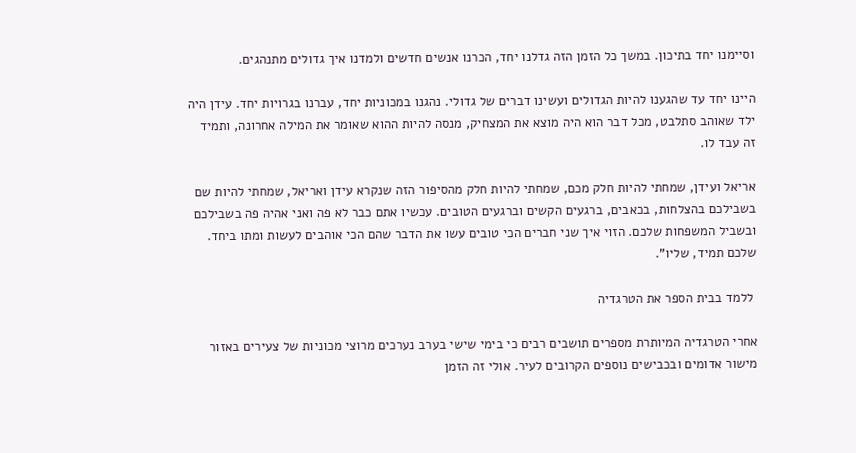וסיימנו יחד בתיכון. במשך כל הזמן הזה גדלנו יחד, הכרנו אנשים חדשים ולמדנו איך גדולים מתנהגים.

היינו יחד עד שהגענו להיות הגדולים ועשינו דברים של גדולי. נהגנו במכוניות יחד, עברנו בגרויות יחד. עידן היה ילד שאוהב סתלבט, מכל דבר הוא היה מוצא את המצחיק, מנסה להיות ההוא שאומר את המילה אחרונה, ותמיד זה עבד לו.

אריאל ועידן, שמחתי להיות חלק מכם, שמחתי להיות חלק מהסיפור הזה שנקרא עידן ואריאל, שמחתי להיות שם בשבילכם בהצלחות, בכאבים, ברגעים הקשים וברגעים הטובים. עכשיו אתם כבר לא פה ואני אהיה פה בשבילכם ובשביל המשפחות שלכם. הזוי איך שני חברים הכי טובים עשו את הדבר שהם הכי אוהבים לעשות ומתו ביחד. שלכם תמיד, שליו".

 ללמד בבית הספר את הטרגדיה

אחרי הטרגדיה המיותרת מספרים תושבים רבים כי בימי שישי בערב נערכים מרוצי מכוניות של צעירים באזור מישור אדומים ובכבישים נוספים הקרובים לעיר. אולי זה הזמן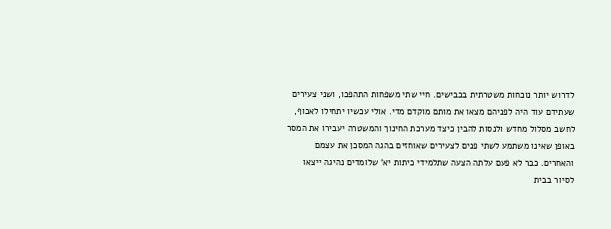לדרוש יותר נוכחות משטרתית בכבישים. חיי שתי משפחות התהפכו, ושני צעירים שעתידם עוד היה לפניהם מצאו את מותם מוקדם מדי. אולי עכשיו יתחילו לאכוף, לחשב מסלול מחדש ולנסות להבין כיצד מערכת החינוך והמשטרה יעבירו את המסר באופן שאינו משתמע לשתי פנים לצעירים שאוחזים בהגה המסכן את עצמם והאחרים. כבר לא פעם עלתה הצעה שתלמידי כיתות יא' שלומדים נהיגה ייצאו לסיור בבית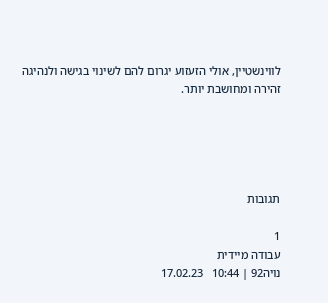לווינשטיין, אולי הזעזוע יגרום להם לשינוי בגישה ולנהיגה זהירה ומחושבת יותר.





תגובות

1
עבודה מיידית
נויה92 | 10:44   17.02.23